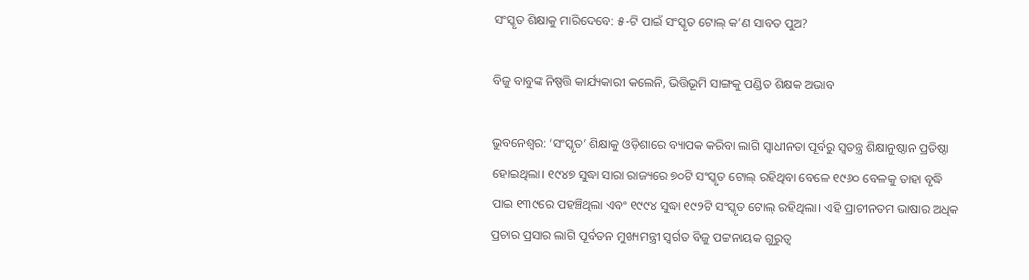ସଂସ୍କୃତ ଶିକ୍ଷାକୁ ମାରିଦେବେ: ୫-ଟି ପାଇଁ ସଂସ୍କୃତ ଟୋଲ୍‌ କ’ଣ ସାବତ ପୁଅ?

ବିଜୁ ବାବୁଙ୍କ ନିଷ୍ପତ୍ତି କାର୍ଯ୍ୟକାରୀ କଲେନି, ଭିତ୍ତିଭୂମି ସାଙ୍ଗକୁ ପଣ୍ଡିତ ଶିକ୍ଷକ ଅଭାବ

ଭୁବନେଶ୍ବର: ‘ସଂସ୍କୃତ’ ଶିକ୍ଷାକୁ ଓଡ଼ିଶାରେ ବ୍ୟାପକ କରିବା ଲାଗି ସ୍ବାଧୀନତା ପୂର୍ବରୁ ସ୍ବତନ୍ତ୍ର ଶିକ୍ଷାନୁଷ୍ଠାନ ପ୍ରତିଷ୍ଠା ହୋଇଥିଲା। ୧୯୪୭ ସୁଦ୍ଧା ସାରା ରାଜ୍ୟରେ ୭୦ଟି ସଂସ୍କୃତ ଟୋଲ୍‌ ରହିଥିବା ବେଳେ ୧୯୬୦ ବେଳକୁ ତାହା ବୃଦ୍ଧି ପାଇ ୧୩୯ରେ ପହଞ୍ଚିଥିଲା ଏବଂ ୧୯୯୪ ସୁଦ୍ଧା ୧୯୨ଟି ସଂସ୍କୃତ ଟୋଲ୍‌ ରହିଥିଲା। ଏହି ପ୍ରାଚୀନତମ ଭାଷାର ଅଧିକ ପ୍ରଚାର ପ୍ରସାର ଲାଗି ପୂର୍ବତନ ମୁଖ୍ୟମନ୍ତ୍ରୀ ସ୍ବର୍ଗତ ବିଜୁ ପଟ୍ଟନାୟକ ଗୁରୁତ୍ୱ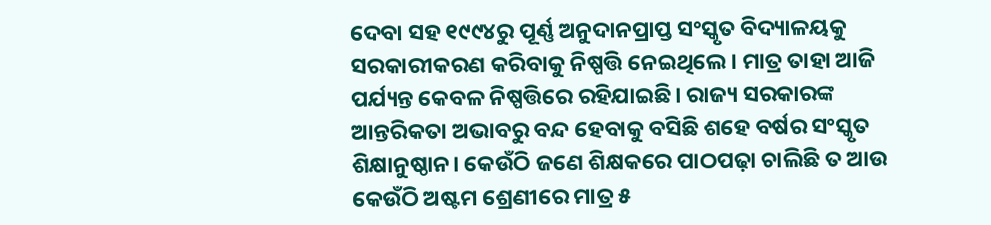ଦେବା ସହ ୧୯୯୪ରୁ ପୂର୍ଣ୍ଣ ଅନୁଦାନପ୍ରାପ୍ତ ସଂସ୍କୃତ ବିଦ୍ୟାଳୟକୁ ସରକାରୀକରଣ କରିବାକୁ ନିଷ୍ପତ୍ତି ନେଇଥିଲେ। ମାତ୍ର ତାହା ଆଜି ପର୍ଯ୍ୟନ୍ତ କେବଳ ନିଷ୍ପତ୍ତିରେ ରହିଯାଇଛି। ରାଜ୍ୟ ସରକାରଙ୍କ ଆନ୍ତରିକତା ଅଭାବରୁ ବନ୍ଦ ହେବାକୁ ବସିଛି ଶହେ ବର୍ଷର ସଂସ୍କୃତ ଶିକ୍ଷାନୁଷ୍ଠାନ। କେଉଁଠି ଜଣେ ଶିକ୍ଷକରେ ପାଠପଢ଼ା ଚାଲିଛି ତ ଆଉ କେଉଁଠି ଅଷ୍ଟମ ଶ୍ରେଣୀରେ ମାତ୍ର ୫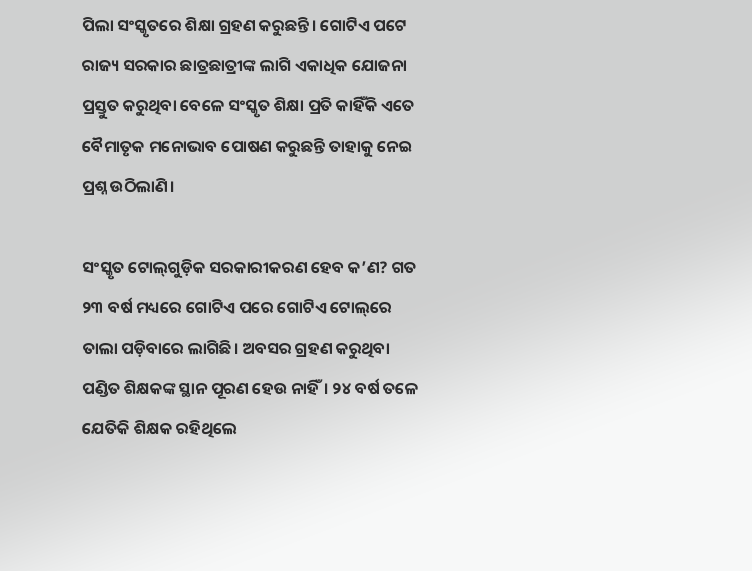ପିଲା ସଂସ୍କୃତରେ ଶିକ୍ଷା ଗ୍ରହଣ କରୁଛନ୍ତି। ଗୋଟିଏ ପଟେ ରାଜ୍ୟ ସରକାର ଛାତ୍ରଛାତ୍ରୀଙ୍କ ଲାଗି ଏକାଧିକ ଯୋଜନା ପ୍ରସ୍ତୁତ କରୁଥିବା ବେଳେ ସଂସ୍କୃତ ଶିକ୍ଷା ପ୍ରତି କାହିଁକି ଏତେ ବୈମାତୃକ ମନୋଭାବ ପୋଷଣ କରୁଛନ୍ତି ତାହାକୁ ନେଇ ପ୍ରଶ୍ନ ଉଠିଲାଣି।

ସଂସ୍କୃତ ଟୋଲ୍‌ଗୁଡ଼ିକ ସରକାରୀକରଣ ହେବ କ’ଣ? ଗତ ୨୩ ବର୍ଷ ମଧ୍ୟରେ ଗୋଟିଏ ପରେ ଗୋଟିଏ ଟୋଲ୍‌ରେ ତାଲା ପଡ଼ିବାରେ ଲାଗିଛି। ଅବସର ଗ୍ରହଣ କରୁଥିବା ପଣ୍ଡିତ ଶିକ୍ଷକଙ୍କ ସ୍ଥାନ ପୂରଣ ହେଉ ନାହିଁ। ୨୪ ବର୍ଷ ତଳେ ଯେତିକି ଶିକ୍ଷକ ରହିଥିଲେ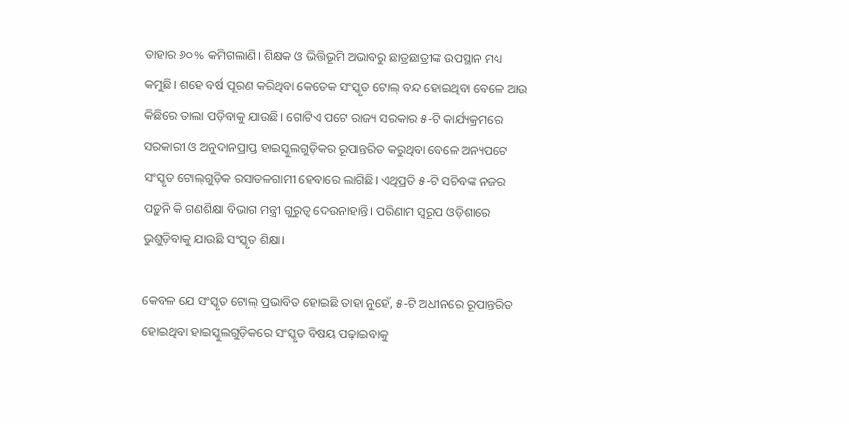ତାହାର ୬୦% କମିଗଲାଣି। ଶିକ୍ଷକ ଓ ଭିତ୍ତିଭୂମି ଅଭାବରୁ ଛାତ୍ରଛାତ୍ରୀଙ୍କ ଉପସ୍ଥାନ ମଧ୍ୟ କମୁଛି। ଶହେ ବର୍ଷ ପୂରଣ କରିଥିବା କେତେକ ସଂସ୍କୃତ ଟୋଲ୍‌ ବନ୍ଦ ହୋଇଥିବା ବେଳେ ଆଉ କିଛିରେ ତାଲା ପଡ଼ିବାକୁ ଯାଉଛି। ଗୋଟିଏ ପଟେ ରାଜ୍ୟ ସରକାର ୫-ଟି କାର୍ଯ୍ୟକ୍ରମରେ ସରକାରୀ ଓ ଅନୁଦାନପ୍ରାପ୍ତ ହାଇସ୍କୁଲଗୁଡ଼ିକର ରୂପାନ୍ତରିତ କରୁଥିବା ବେଳେ ଅନ୍ୟପଟେ ସଂସ୍କୃତ ଟୋଲ୍‌ଗୁଡ଼ିକ ରସାତଳଗାମୀ ହେବାରେ ଲାଗିଛି। ଏଥିପ୍ରତି ୫-ଟି ସଚିବଙ୍କ ନଜର ପଡ଼ୁନି କି ଗଣଶିକ୍ଷା ବିଭାଗ ମନ୍ତ୍ରୀ ଗୁରୁତ୍ବ ଦେଉନାହାନ୍ତି। ପରିଣାମ ସ୍ବରୂପ ଓଡ଼ିଶାରେ ଭୁଶୁଡ଼ିବାକୁ ଯାଉଛି ସଂସ୍କୃତ ଶିକ୍ଷା।

କେବଳ ଯେ ସଂସ୍କୃତ ଟୋଲ୍‌ ପ୍ରଭାବିତ ହୋଇଛି ତାହା ନୁହେଁ, ୫-ଟି ଅଧୀନରେ ରୂପାନ୍ତରିତ ହୋଇଥିବା ହାଇସ୍କୁଲଗୁଡ଼ିକରେ ସଂସ୍କୃତ ବିଷୟ ପଢ଼ାଇବାକୁ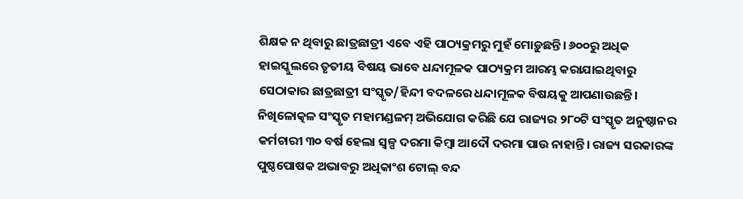ଶିକ୍ଷକ ନ ଥିବାରୁ ଛାତ୍ରଛାତ୍ରୀ ଏବେ ଏହି ପାଠ୍ୟକ୍ରମରୁ ମୁହଁ ମୋଡ଼ୁଛନ୍ତି। ୬୦୦ରୁ ଅଧିକ ହାଇସ୍କୁଲରେ ତୃତୀୟ ବିଷୟ ଭାବେ ଧନ୍ଦାମୂଳକ ପାଠ୍ୟକ୍ରମ ଆରମ୍ଭ କରାଯାଇଥିବାରୁ ସେଠାକାର ଛାତ୍ରଛାତ୍ରୀ ସଂସ୍କୃତ/ହିନ୍ଦୀ ବଦଳରେ ଧନ୍ଦାମୂଳକ ବିଷୟକୁ ଆପଣାଉଛନ୍ତି। ନିଖିଳୋତ୍କଳ ସଂସ୍କୃତ ମହାମଣ୍ଡଳମ୍‌ ଅଭିଯୋଗ କରିଛି ଯେ ରାଜ୍ୟର ୨୮୦ଟି ସଂସ୍କୃତ ଅନୁଷ୍ଠାନର କର୍ମଚାରୀ ୩୦ ବର୍ଷ ହେଲା ସ୍ବଳ୍ପ ଦରମା କିମ୍ବା ଆଦୌ ଦରମା ପାଉ ନାହାନ୍ତି। ରାଜ୍ୟ ସରକାରଙ୍କ
ପୁଷ୍ଠପୋଷକ ଅଭାବରୁ ଅଧିକାଂଶ ଟୋଲ୍‌ ବନ୍ଦ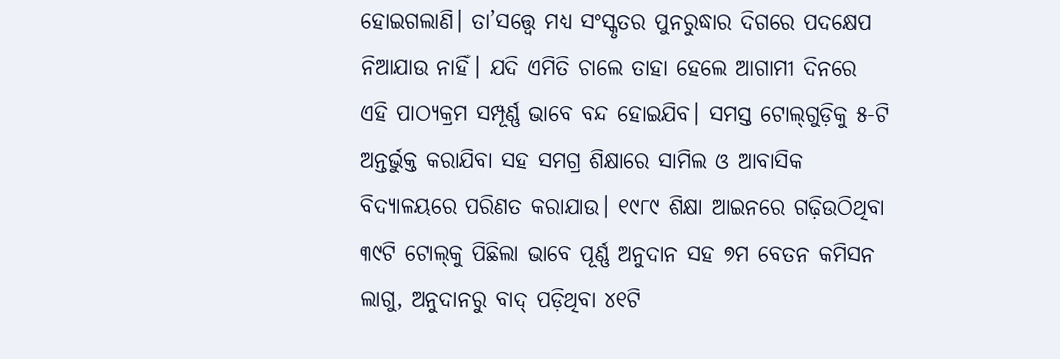ହୋଇଗଲାଣି। ତା’ସତ୍ତ୍ବେ ମଧ୍ୟ ସଂସ୍କୃତର ପୁନରୁଦ୍ଧାର ଦିଗରେ ପଦକ୍ଷେପ ନିଆଯାଉ ନାହିଁ। ଯଦି ଏମିତି ଚାଲେ ତାହା ହେଲେ ଆଗାମୀ ଦିନରେ ଏହି ପାଠ୍ୟକ୍ରମ ସମ୍ପୂର୍ଣ୍ଣ ଭାବେ ବନ୍ଦ ହୋଇଯିବ। ସମସ୍ତ ଟୋଲ୍‌ଗୁଡ଼ିକୁ ୫-ଟି ଅନ୍ତର୍ଭୁକ୍ତ କରାଯିବା ସହ ସମଗ୍ର ଶିକ୍ଷାରେ ସାମିଲ ଓ ଆବାସିକ ବିଦ୍ୟାଳୟରେ ପରିଣତ କରାଯାଉ। ୧୯୮୯ ଶିକ୍ଷା ଆଇନରେ ଗଢ଼ିଉଠିଥିବା ୩୯ଟି ଟୋଲ୍‌କୁ ପିଛିଲା ଭାବେ ପୂର୍ଣ୍ଣ ଅନୁଦାନ ସହ ୭ମ ବେତନ କମିସନ ଲାଗୁ, ଅନୁଦାନରୁ ବାଦ୍‌ ପଡ଼ିଥିବା ୪୧ଟି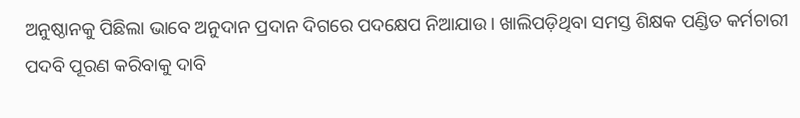ଅନୁଷ୍ଠାନକୁ ପିଛିଲା ଭାବେ ଅନୁଦାନ ପ୍ରଦାନ ଦିଗରେ ପଦକ୍ଷେପ ନିଆଯାଉ। ଖାଲିପଡ଼ିଥିବା ସମସ୍ତ ଶିକ୍ଷକ ପଣ୍ଡିତ କର୍ମଚାରୀ ପଦବି ପୂରଣ କରିବାକୁ ଦାବି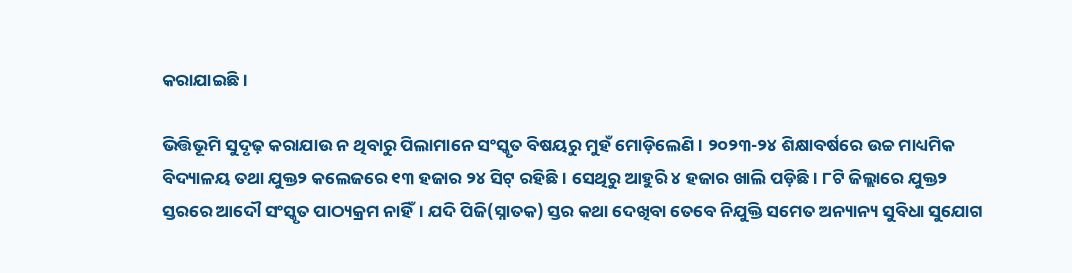କରାଯାଇଛି।

ଭିତ୍ତିଭୂମି ସୁଦୃଢ଼ କରାଯାଉ ନ ଥିବାରୁ ପିଲାମାନେ ସଂସ୍କୃତ ବିଷୟରୁ ମୁହଁ ମୋଡ଼ିଲେଣି। ୨୦୨୩-୨୪ ଶିକ୍ଷାବର୍ଷରେ ଉଚ୍ଚ ମାଧ୍ୟମିକ ବିଦ୍ୟାଳୟ ତଥା ଯୁକ୍ତ୨ କଲେଜରେ ୧୩ ହଜାର ୨୪ ସିଟ୍‌ ରହିଛି। ସେଥିରୁ ଆହୁରି ୪ ହଜାର ଖାଲି ପଡ଼ିଛି। ୮ଟି ଜିଲ୍ଲାରେ ଯୁକ୍ତ୨ ସ୍ତରରେ ଆଦୌ ସଂସ୍କୃତ ପାଠ୍ୟକ୍ରମ ନାହିଁ। ଯଦି ପିଜି(ସ୍ନାତକ) ସ୍ତର କଥା ଦେଖିବା ତେବେ‌ ନିଯୁକ୍ତି ସମେତ ଅନ୍ୟାନ୍ୟ ସୁବିଧା ସୁଯୋଗ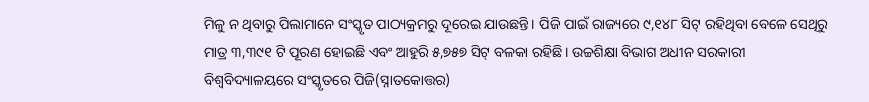ମିଳୁ ନ ଥିବାରୁ ପିଲାମାନେ ସଂସ୍କୃତ ପାଠ୍ୟକ୍ରମରୁ ଦୂରେଇ ଯାଉଛନ୍ତି। ପିଜି ପାଇଁ ରାଜ୍ୟରେ ୯,୧୪୮ ସିଟ୍‌ ରହିଥିବା ବେଳେ ସେଥିରୁ ମାତ୍ର ୩,୩୯୧ ଟି ପୂରଣ ହୋଇଛି ଏବଂ ଆହୁରି ୫,୭୫୭ ସିଟ୍‌ ବଳକା ରହିଛି। ଉଚ୍ଚଶିକ୍ଷା ବିଭାଗ ଅଧୀନ ସରକାରୀ ବିଶ୍ବବିଦ୍ୟାଳୟରେ ସଂସ୍କୃତରେ ପିଜି(ସ୍ନାତକୋତ୍ତର)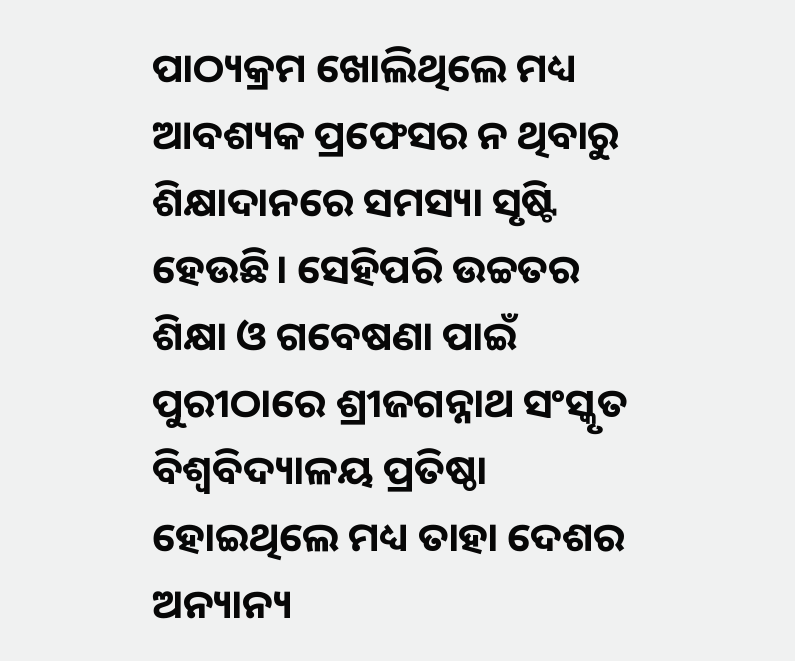ପାଠ୍ୟକ୍ରମ ଖୋଲିଥିଲେ ମଧ୍ୟ ଆବଶ୍ୟକ ପ୍ରଫେସର ନ ଥିବାରୁ ଶିକ୍ଷାଦାନରେ ସମସ୍ୟା ସୃଷ୍ଟି ହେଉଛି। ସେହିପରି ଉଚ୍ଚତର ଶିକ୍ଷା ଓ ଗବେଷଣା ପାଇଁ ପୁରୀଠାରେ ଶ୍ରୀଜଗନ୍ନାଥ ସଂସ୍କୃତ ବିଶ୍ବବିଦ୍ୟାଳୟ ପ୍ରତିଷ୍ଠା ହୋଇଥିଲେ ମଧ୍ୟ ତାହା ଦେଶର ଅନ୍ୟାନ୍ୟ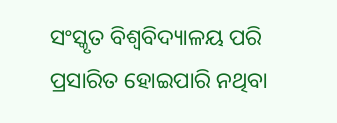ସଂସ୍କୃତ ବିଶ୍ବବିଦ୍ୟାଳୟ ପରି ପ୍ରସାରିତ ହୋଇପାରି ନଥିବା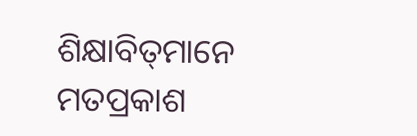ଶିକ୍ଷାବିତ୍‌ମାନେ ମତପ୍ରକାଶ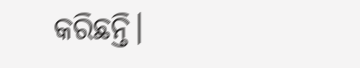କରିଛନ୍ତି।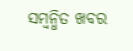ସମ୍ବନ୍ଧିତ ଖବର